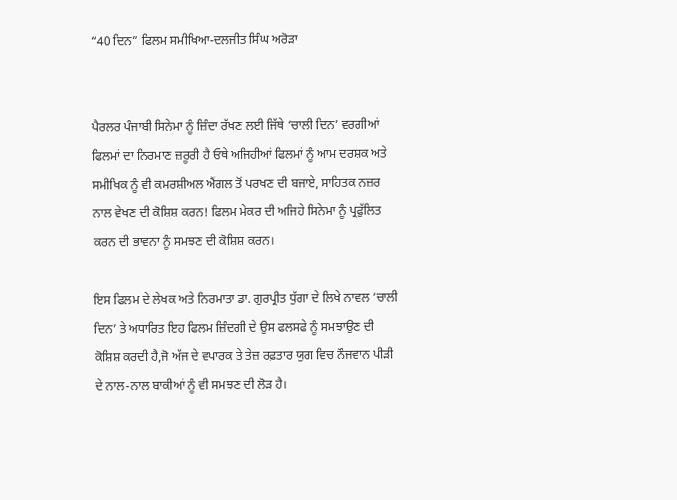“40 ਦਿਨ” ਫਿਲਮ ਸਮੀਖਿਆ-ਦਲਜੀਤ ਸਿੰਘ ਅਰੋੜਾ


ਪੈਰਲਰ ਪੰਜਾਬੀ ਸਿਨੇਮਾ ਨੂੰ ਜ਼ਿੰਦਾ ਰੱਖਣ ਲਈ ਜਿੱਥੇ ‘ਚਾਲੀ ਦਿਨ’ ਵਰਗੀਆਂ ਫਿਲਮਾਂ ਦਾ ਨਿਰਮਾਣ ਜ਼ਰੂਰੀ ਹੈ ਓਥੇ ਅਜਿਹੀਆਂ ਫਿਲਮਾਂ ਨੂੰ ਆਮ ਦਰਸ਼ਕ ਅਤੇ ਸਮੀਖਿਕ ਨੂੰ ਵੀ ਕਮਰਸ਼ੀਅਲ ਐਂਗਲ ਤੋਂ ਪਰਖਣ ਦੀ ਬਜਾਏ, ਸਾਹਿਤਕ ਨਜ਼ਰ ਨਾਲ ਵੇਖਣ ਦੀ ਕੋਸ਼ਿਸ਼ ਕਰਨ! ਫਿਲਮ ਮੇਕਰ ਦੀ ਅਜਿਹੇ ਸਿਨੇਮਾ ਨੂੰ ਪ੍ਰਫੁੱਲਿਤ ਕਰਨ ਦੀ ਭਾਵਨਾ ਨੂੰ ਸਮਝਣ ਦੀ ਕੋਸ਼ਿਸ਼ ਕਰਨ।

ਇਸ ਫਿਲਮ ਦੇ ਲੇਖਕ ਅਤੇ ਨਿਰਮਾਤਾ ਡਾ. ਗੁਰਪ੍ਰੀਤ ਧੁੱਗਾ ਦੇ ਲਿਖੇ ਨਾਵਲ ‘ਚਾਲੀ ਦਿਨ’ ਤੇ ਅਧਾਰਿਤ ਇਹ ਫਿਲਮ ਜ਼ਿੰਦਗੀ ਦੇ ਉਸ ਫਲਸਫੇ ਨੂੰ ਸਮਝਾਉਣ ਦੀ ਕੋਸ਼ਿਸ਼ ਕਰਦੀ ਹੈ,ਜੋ ਅੱਜ ਦੇ ਵਪਾਰਕ ਤੇ ਤੇਜ਼ ਰਫ਼ਤਾਰ ਯੁਗ ਵਿਚ ਨੌਜਵਾਨ ਪੀੜੀ ਦੇ ਨਾਲ-ਨਾਲ ਬਾਕੀਆਂ ਨੂੰ ਵੀ ਸਮਝਣ ਦੀ ਲੋੜ ਹੈ।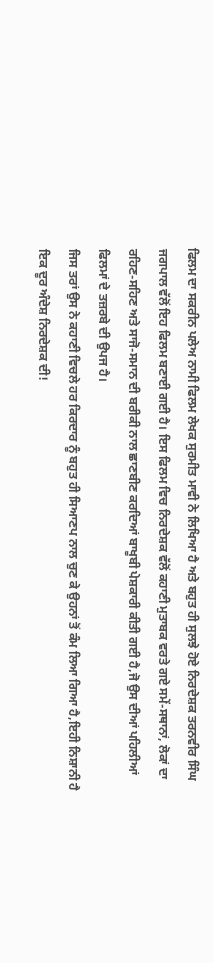ਫਿਲਮ ਦਾ ਸਕਰੀਨ ਪਲੇਅ ਨਾਮੀ ਫਿਲਮ ਲੇਖਕ ਸੁਰਮੀਤ ਮਾਵੀ ਨੇ ਲਿਖਿਆ ਹੈ ਅਤੇ ਬਹੁਤ ਹੀ ਸੁਲਝੇ ਹੋਏ ਨਿਰਦੇਸ਼ਕ ਤਰਨਵੀਰ ਸਿੰਘ ਜਗਪਾਲ ਵੱਲੋਂ ਇਹ ਫਿਲਮ ਬਣਾਈ ਗਈ ਹੈ। ਇਸ ਫਿਲਮ ਵਿਚ ਨਿਰਦੇਸ਼ਕ ਵੱਲੋਂ ਕਹਾਣੀ ਮੁਤਾਬਕ ਵਰਤੇ ਗਏ ਸਮੇਂ-ਸਥਾਨਾਂ, ਲੋਕਾਂ ਦਾ ਰਹਿਣ-ਸਹਿਣ ਅਤੇ ਸਾਜੋ-ਸਮਾਨ ਦੀ ਬਰੀਕੀ ਨਾਲ ਛਾਣਬੀਣ ਕਰਦਿਆਂ ਬਾਖੂਬੀ ਪੇਸ਼ਕਾਰੀ ਕੀਤੀ ਗਈ ਹੈ,ਜੋ ਉਸ ਦੀਆਂ ਪਹਿਲੀਆਂ ਫਿਲਮਾਂ ਦੇ ਤਜ਼ਰਬੇ ਦੀ ਉਪਜ ਹੈ।
ਜਿਸ ਤਰਾਂ ਉਸ ਨੇ ਕਹਾਣੀ ਵਿਚਲੇ ਹਰ ਕਿਰਦਾਰ ਨੂੰ ਬਹੁਤ ਹੀ ਸਿਆਣਪ ਨਾਲ ਚੁਣ ਕੇ ਉਹਨਾਂ ਤੋਂ ਕੰਮ ਲਿਆ ਗਿਆ ਹੈ,ਇਹੀ ਨਿਸ਼ਾਨੀ ਹੈ ਇਕ ਦੂਰ ਅੰਦੇਸ਼ ਨਿਰਦੇਸ਼ਕ ਦੀ!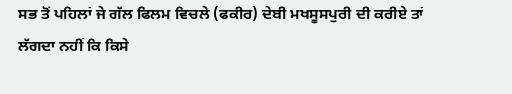ਸਭ ਤੋਂ ਪਹਿਲਾਂ ਜੇ ਗੱਲ ਫਿਲਮ ਵਿਚਲੇ (ਫਕੀਰ) ਦੇਬੀ ਮਖਸੂਸਪੁਰੀ ਦੀ ਕਰੀਏ ਤਾਂ ਲੱਗਦਾ ਨਹੀਂ ਕਿ ਕਿਸੇ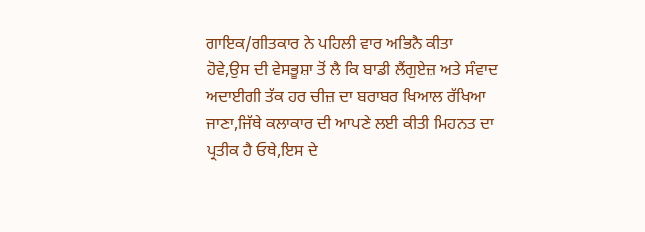ਗਾਇਕ/ਗੀਤਕਾਰ ਨੇ ਪਹਿਲੀ ਵਾਰ ਅਭਿਨੈ ਕੀਤਾ ਹੋਵੇ,ਉਸ ਦੀ ਵੇਸਭੂਸ਼ਾ ਤੋਂ ਲੈ ਕਿ ਬਾਡੀ ਲੈਂਗੁਏਜ਼ ਅਤੇ ਸੰਵਾਦ ਅਦਾਈਗੀ ਤੱਕ ਹਰ ਚੀਜ਼ ਦਾ ਬਰਾਬਰ ਖਿਆਲ ਰੱਖਿਆ ਜਾਣਾ,ਜਿੱਥੇ ਕਲਾਕਾਰ ਦੀ ਆਪਣੇ ਲਈ ਕੀਤੀ ਮਿਹਨਤ ਦਾ ਪ੍ਰਤੀਕ ਹੈ ਓਥੇ,ਇਸ ਦੇ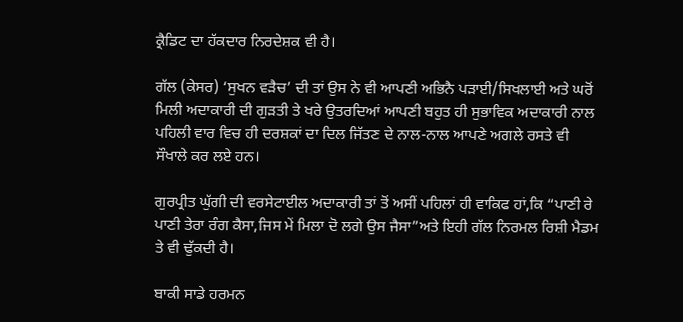ਕ੍ਰੈਡਿਟ ਦਾ ਹੱਕਦਾਰ ਨਿਰਦੇਸ਼ਕ ਵੀ ਹੈ।

ਗੱਲ (ਕੇਸਰ) ‘ਸੁਖਨ ਵੜੈਚ’ ਦੀ ਤਾਂ ਉਸ ਨੇ ਵੀ ਆਪਣੀ ਅਭਿਨੈ ਪੜਾਈ/ਸਿਖਲਾਈ ਅਤੇ ਘਰੋਂ ਮਿਲੀ ਅਦਾਕਾਰੀ ਦੀ ਗੁੜਤੀ ਤੇ ਖਰੇ ਉਤਰਦਿਆਂ ਆਪਣੀ ਬਹੁਤ ਹੀ ਸੁਭਾਵਿਕ ਅਦਾਕਾਰੀ ਨਾਲ ਪਹਿਲੀ ਵਾਰ ਵਿਚ ਹੀ ਦਰਸ਼ਕਾਂ ਦਾ ਦਿਲ ਜਿੱਤਣ ਦੇ ਨਾਲ-ਨਾਲ ਆਪਣੇ ਅਗਲੇ ਰਸਤੇ ਵੀ ਸੌਖਾਲੇ ਕਰ ਲਏ ਹਨ।

ਗੁਰਪ੍ਰੀਤ ਘੁੱਗੀ ਦੀ ਵਰਸੇਟਾਈਲ ਅਦਾਕਾਰੀ ਤਾਂ ਤੋਂ ਅਸੀਂ ਪਹਿਲਾਂ ਹੀ ਵਾਕਿਫ ਹਾਂ,ਕਿ “ਪਾਣੀ ਰੇ ਪਾਣੀ ਤੇਰਾ ਰੰਗ ਕੈਸਾ,ਜਿਸ ਮੇਂ ਮਿਲਾ ਦੋ ਲਗੇ ਉਸ ਜੈਸਾ”ਅਤੇ ਇਹੀ ਗੱਲ ਨਿਰਮਲ ਰਿਸ਼ੀ ਮੈਡਮ ਤੇ ਵੀ ਢੁੱਕਦੀ ਹੈ।

ਬਾਕੀ ਸਾਡੇ ਹਰਮਨ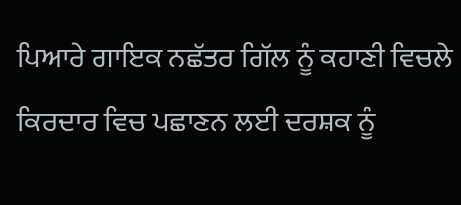ਪਿਆਰੇ ਗਾਇਕ ਨਛੱਤਰ ਗਿੱਲ ਨੂੰ ਕਹਾਣੀ ਵਿਚਲੇ ਕਿਰਦਾਰ ਵਿਚ ਪਛਾਣਨ ਲਈ ਦਰਸ਼ਕ ਨੂੰ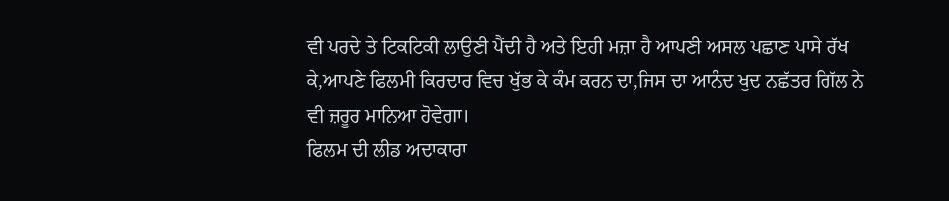ਵੀ ਪਰਦੇ ਤੇ ਟਿਕਟਿਕੀ ਲਾਉਣੀ ਪੈਂਦੀ ਹੈ ਅਤੇ ਇਹੀ ਮਜ਼ਾ ਹੈ ਆਪਣੀ ਅਸਲ ਪਛਾਣ ਪਾਸੇ ਰੱਖ ਕੇ,ਆਪਣੇ ਫਿਲਮੀ ਕਿਰਦਾਰ ਵਿਚ ਖੁੱਭ ਕੇ ਕੰਮ ਕਰਨ ਦਾ,ਜਿਸ ਦਾ ਆਨੰਦ ਖੁਦ ਨਛੱਤਰ ਗਿੱਲ ਨੇ ਵੀ ਜ਼ਰੂਰ ਮਾਨਿਆ ਹੋਵੇਗਾ।
ਫਿਲਮ ਦੀ ਲੀਡ ਅਦਾਕਾਰਾ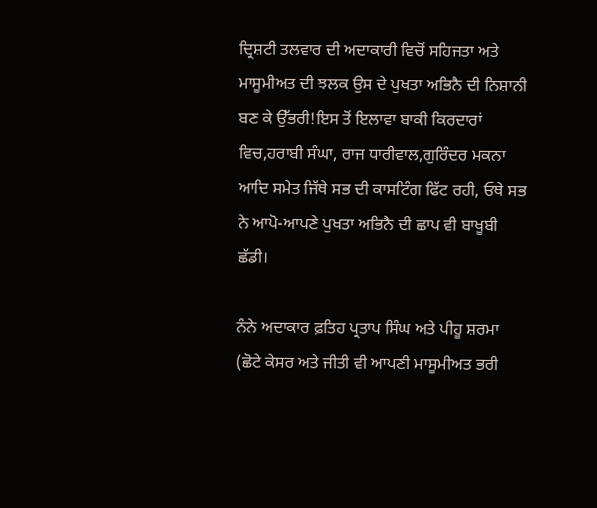ਦ੍ਰਿਸ਼ਟੀ ਤਲਵਾਰ ਦੀ ਅਦਾਕਾਰੀ ਵਿਚੋਂ ਸਹਿਜਤਾ ਅਤੇ ਮਾਸੂਮੀਅਤ ਦੀ ਝਲਕ ਉਸ ਦੇ ਪੁਖਤਾ ਅਭਿਨੈ ਦੀ ਨਿਸ਼ਾਨੀ ਬਣ ਕੇ ਉੱਭਰੀ!ਇਸ ਤੋਂ ਇਲਾਵਾ ਬਾਕੀ ਕਿਰਦਾਰਾਂ ਵਿਚ,ਹਰਾਬੀ ਸੰਘਾ, ਰਾਜ ਧਾਰੀਵਾਲ,ਗੁਰਿੰਦਰ ਮਕਨਾ ਆਦਿ ਸਮੇਤ ਜਿੱਥੇ ਸਭ ਦੀ ਕਾਸਟਿੰਗ ਫਿੱਟ ਰਹੀ, ਓਥੇ ਸਭ ਨੇ ਆਪੋ-ਆਪਣੇ ਪੁਖਤਾ ਅਭਿਨੈ ਦੀ ਛਾਪ ਵੀ ਬਾਖੂਬੀ ਛੱਡੀ।

ਨੰਨੇ ਅਦਾਕਾਰ ਫ਼ਤਿਹ ਪ੍ਰਤਾਪ ਸਿੰਘ ਅਤੇ ਪੀਹੂ ਸ਼ਰਮਾ (ਛੋਟੇ ਕੇਸਰ ਅਤੇ ਜੀਤੀ ਵੀ ਆਪਣੀ ਮਾਸੂਮੀਅਤ ਭਰੀ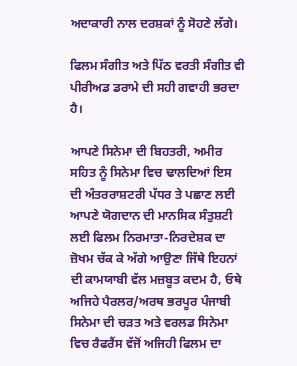ਅਦਾਕਾਰੀ ਨਾਲ ਦਰਸ਼ਕਾਂ ਨੂੰ ਸੋਹਣੇ ਲੱਗੇ।

ਫਿਲਮ ਸੰਗੀਤ ਅਤੇ ਪਿੱਠ ਵਰਤੀ ਸੰਗੀਤ ਵੀ ਪੀਰੀਅਡ ਡਰਾਮੇ ਦੀ ਸਹੀ ਗਵਾਹੀ ਭਰਦਾ ਹੈ।

ਆਪਣੇ ਸਿਨੇਮਾ ਦੀ ਬਿਹਤਰੀ, ਅਮੀਰ ਸਹਿਤ ਨੂੰ ਸਿਨੇਮਾ ਵਿਚ ਢਾਲਦਿਆਂ ਇਸ ਦੀ ਅੰਤਰਰਾਸ਼ਟਰੀ ਪੱਧਰ ਤੇ ਪਛਾਣ ਲਈ ਆਪਣੇ ਯੋਗਦਾਨ ਦੀ ਮਾਨਸਿਕ ਸੰਤੁਸ਼ਟੀ ਲਈ ਫਿਲਮ ਨਿਰਮਾਤਾ-ਨਿਰਦੇਸ਼ਕ ਦਾ ਜ਼ੋਖਮ ਚੱਕ ਕੇ ਅੱਗੇ ਆਉਣਾ ਜਿੱਥੇ ਇਹਨਾਂ ਦੀ ਕਾਮਯਾਬੀ ਵੱਲ ਮਜ਼ਬੂਤ ਕਦਮ ਹੈ, ਓਥੇ ਅਜਿਹੇ ਪੈਰਲਰ/ਅਰਥ ਭਰਪੂਰ ਪੰਜਾਬੀ ਸਿਨੇਮਾ ਦੀ ਚੜਤ ਅਤੇ ਵਰਲਡ ਸਿਨੇਮਾ ਵਿਚ ਰੈਫਰੈਂਸ ਵੱਜੋਂ ਅਜਿਹੀ ਫਿਲਮ ਦਾ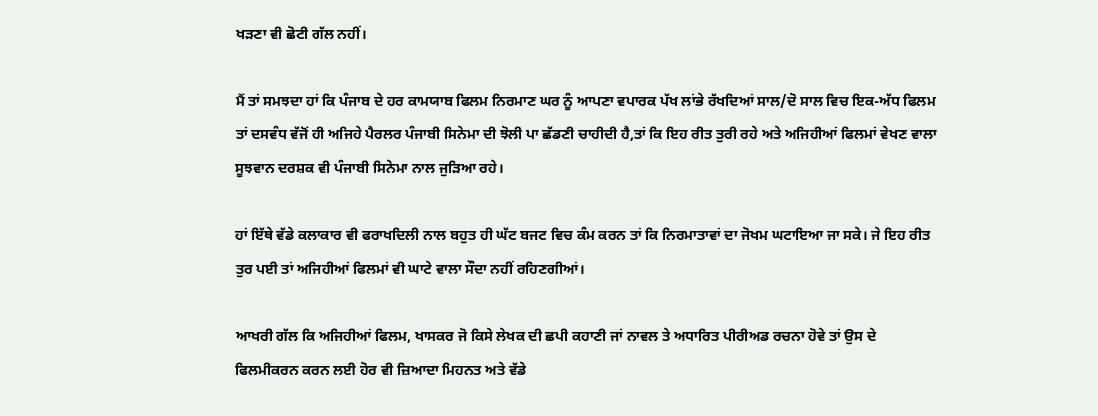ਖੜਣਾ ਵੀ ਛੋਟੀ ਗੱਲ ਨਹੀਂ।

ਮੈਂ ਤਾਂ ਸਮਝਦਾ ਹਾਂ ਕਿ ਪੰਜਾਬ ਦੇ ਹਰ ਕਾਮਯਾਬ ਫਿਲਮ ਨਿਰਮਾਣ ਘਰ ਨੂੰ ਆਪਣਾ ਵਪਾਰਕ ਪੱਖ ਲਾਂਭੇ ਰੱਖਦਿਆਂ ਸਾਲ/ਦੋ ਸਾਲ ਵਿਚ ਇਕ-ਅੱਧ ਫਿਲਮ ਤਾਂ ਦਸਵੰਧ ਵੱਜੋਂ ਹੀ ਅਜਿਹੇ ਪੈਰਲਰ ਪੰਜਾਬੀ ਸਿਨੇਮਾ ਦੀ ਝੋਲੀ ਪਾ ਛੱਡਣੀ ਚਾਹੀਦੀ ਹੈ,ਤਾਂ ਕਿ ਇਹ ਰੀਤ ਤੁਰੀ ਰਹੇ ਅਤੇ ਅਜਿਹੀਆਂ ਫਿਲਮਾਂ ਵੇਖਣ ਵਾਲਾ ਸੂਝਵਾਨ ਦਰਸ਼ਕ ਵੀ ਪੰਜਾਬੀ ਸਿਨੇਮਾ ਨਾਲ ਜੁੜਿਆ ਰਹੇ।

ਹਾਂ ਇੱਥੇ ਵੱਡੇ ਕਲਾਕਾਰ ਵੀ ਫਰਾਖਦਿਲੀ ਨਾਲ ਬਹੁਤ ਹੀ ਘੱਟ ਬਜਟ ਵਿਚ ਕੰਮ ਕਰਨ ਤਾਂ ਕਿ ਨਿਰਮਾਤਾਵਾਂ ਦਾ ਜੋਖਮ ਘਟਾਇਆ ਜਾ ਸਕੇ। ਜੇ ਇਹ ਰੀਤ ਤੁਰ ਪਈ ਤਾਂ ਅਜਿਹੀਆਂ ਫਿਲਮਾਂ ਵੀ ਘਾਟੇ ਵਾਲਾ ਸੌਦਾ ਨਹੀਂ ਰਹਿਣਗੀਆਂ।

ਆਖਰੀ ਗੱਲ ਕਿ ਅਜਿਹੀਆਂ ਫਿਲਮ, ਖਾਸਕਰ ਜੋ ਕਿਸੇ ਲੇਖਕ ਦੀ ਛਪੀ ਕਹਾਣੀ ਜਾਂ ਨਾਵਲ ਤੇ ਅਧਾਰਿਤ ਪੀਰੀਅਡ ਰਚਨਾ ਹੋਵੇ ਤਾਂ ਉਸ ਦੇ ਫਿਲਮੀਕਰਨ ਕਰਨ ਲਈ ਹੋਰ ਵੀ ਜ਼ਿਆਦਾ ਮਿਹਨਤ ਅਤੇ ਵੱਡੇ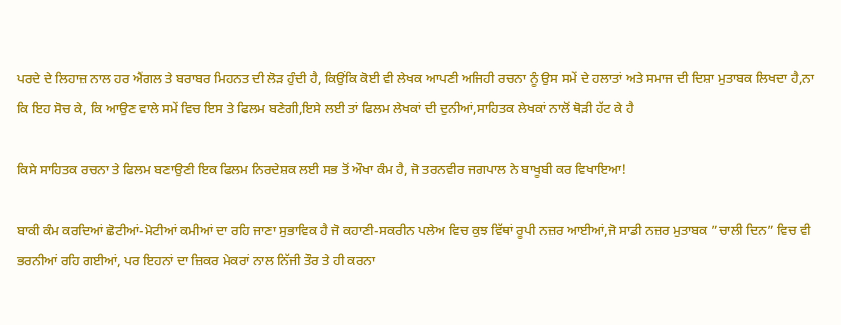ਪਰਦੇ ਦੇ ਲਿਹਾਜ਼ ਨਾਲ ਹਰ ਐਂਗਲ ਤੇ ਬਰਾਬਰ ਮਿਹਨਤ ਦੀ ਲੋੜ ਹੁੰਦੀ ਹੈ, ਕਿਉਂਕਿ ਕੋਈ ਵੀ ਲੇਖਕ ਆਪਣੀ ਅਜਿਹੀ ਰਚਨਾ ਨੂੰ ਉਸ ਸਮੇਂ ਦੇ ਹਲਾਤਾਂ ਅਤੇ ਸਮਾਜ ਦੀ ਦਿਸ਼ਾ ਮੁਤਾਬਕ ਲਿਖਦਾ ਹੈ,ਨਾ ਕਿ ਇਹ ਸੋਚ ਕੇ, ਕਿ ਆਉਣ ਵਾਲੇ ਸਮੇਂ ਵਿਚ ਇਸ ਤੇ ਫਿਲਮ ਬਣੇਗੀ,ਇਸੇ ਲਈ ਤਾਂ ਫਿਲਮ ਲੇਖਕਾਂ ਦੀ ਦੁਨੀਆਂ,ਸਾਹਿਤਕ ਲੇਖਕਾਂ ਨਾਲੋਂ ਥੋੜੀ ਹੱਟ ਕੇ ਹੈ

ਕਿਸੇ ਸਾਹਿਤਕ ਰਚਨਾ ਤੇ ਫਿਲਮ ਬਣਾਉਣੀ ਇਕ ਫਿਲਮ ਨਿਰਦੇਸ਼ਕ ਲਈ ਸਭ ਤੋਂ ਔਖਾ ਕੰਮ ਹੈ, ਜੋ ਤਰਨਵੀਰ ਜਗਪਾਲ ਨੇ ਬਾਖੂਬੀ ਕਰ ਵਿਖਾਇਆ!

ਬਾਕੀ ਕੰਮ ਕਰਦਿਆਂ ਛੋਟੀਆਂ-ਮੋਟੀਆਂ ਕਮੀਆਂ ਦਾ ਰਹਿ ਜਾਣਾ ਸੁਭਾਵਿਕ ਹੈ ਜੋ ਕਹਾਣੀ-ਸਕਰੀਨ ਪਲੇਅ ਵਿਚ ਕੁਝ ਵਿੱਥਾਂ ਰੂਪੀ ਨਜ਼ਰ ਆਈਆਂ,ਜੋ ਸਾਡੀ ਨਜ਼ਰ ਮੁਤਾਬਕ ”ਚਾਲੀ ਦਿਨ” ਵਿਚ ਵੀ ਭਰਨੀਆਂ ਰਹਿ ਗਈਆਂ, ਪਰ ਇਹਨਾਂ ਦਾ ਜ਼ਿਕਰ ਮੇਕਰਾਂ ਨਾਲ ਨਿੱਜੀ ਤੌਰ ਤੇ ਹੀ ਕਰਨਾ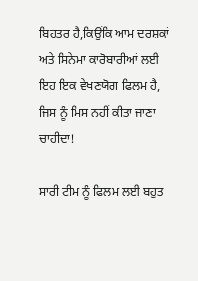ਬਿਹਤਰ ਹੈ,ਕਿਉਂਕਿ ਆਮ ਦਰਸ਼ਕਾਂ ਅਤੇ ਸਿਨੇਮਾ ਕਾਰੋਬਾਰੀਆਂ ਲਈ ਇਹ ਇਕ ਵੇਖਣਯੋਗ ਫਿਲਮ ਹੈ, ਜਿਸ ਨੂੰ ਮਿਸ ਨਹੀਂ ਕੀਤਾ ਜਾਣਾ ਚਾਹੀਦਾ!

ਸਾਰੀ ਟੀਮ ਨੂੰ ਫਿਲਮ ਲਈ ਬਹੁਤ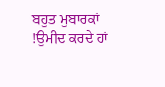ਬਹੁਤ ਮੁਬਾਰਕਾਂ !ਉਮੀਦ ਕਰਦੇ ਹਾਂ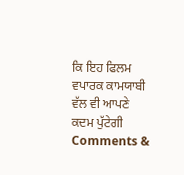ਕਿ ਇਹ ਫਿਲਮ ਵਪਾਰਕ ਕਾਮਯਾਬੀ ਵੱਲ ਵੀ ਆਪਣੇ ਕਦਮ ਪੁੱਟੇਗੀ
Comments &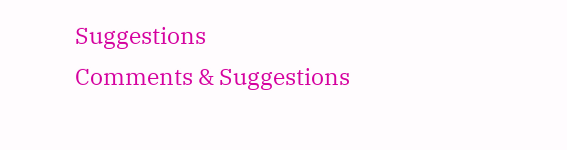Suggestions
Comments & Suggestions